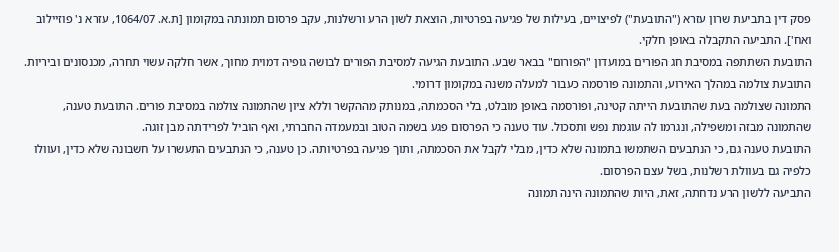פסק דין בתביעת שרון עזרא ("התובעת") לפיצויים, בעילות של פגיעה בפרטיות, הוצאת לשון הרע ורשלנות, עקב פרסום תמונתה במקומון [ת.א. 1064/07, עזרא נ' פוזיילוב ואח']. התביעה התקבלה באופן חלקי.
התובעת השתתפה במסיבת חג הפורים במועדון "הפורום" בבאר שבע. התובעת הגיעה למסיבת הפורים לבושה גופיה דמוית מחוך, אשר חלקה עשוי תחרה, מכנסונים וביריות. התובעת צולמה במהלך האירוע, והתמונה פורסמה כעבור למעלה משנה במקומון דרומי.
התמונה שצולמה בעת שהתובעת הייתה קטינה, ופורסמה באופן מובלט, בלי הסכמתה, במנותק מההקשר וללא ציון שהתמונה צולמה במסיבת פורים. התובעת טענה, שהתמונה מבזה ומשפילה, ונגרמו לה עוגמת נפש ותסכול. עוד טענה כי הפרסום פגע בשמה הטוב ובמעמדה החברתי, ואף הוביל לפרידתה מבן זוגה.
התובעת טענה גם, כי הנתבעים השתמשו בתמונה שלא כדין, מבלי לקבל את הסכמתה, ותוך פגיעה בפרטיותה. כן טענה, כי הנתבעים התעשרו על חשבונה שלא כדין, ועוולו כלפיה גם בעוולת רשלנות, בשל עצם הפרסום.
התביעה ללשון הרע נדחתה, זאת, היות שהתמונה הינה תמונה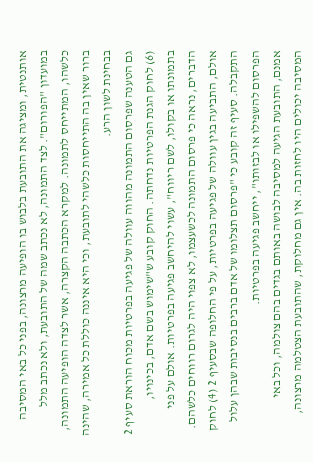אותנטית, ומציגה את התובעת בלבוש בו הופיעה מרצונה, בפני כל באי המסיבה במועדון "הפורום". לצד התמונה, לא נכתב שמה של התובעת, ולא נכתב מלל כלשהו, המתייחס לתמונה. למקרא הכתבה הקצרה, אשר לצדה הופיעה התמונה, ברור שאין בה התייחסות כלשהי לתובעת, וכי היא איננה כוללת כל אמירה, שהינה בבחינת לשון הרע.
גם הטענה שפרסום התמונה מהווה עוולה של פגיעה בפרטיות מכוח הוראת סעיף 2 (6) לחוק הגנת הפרטיות נדחתה. החוק קובע ש"שימוש בשם אדם, בכינויו, בתמונתו או בקולו, לשם ריווח", עשוי להיחשב פגיעה בפרטיות. אולם על פני הדברים, נראה כי פרסום התמונה לכשעצמו, לא צפוי היה לגרום רווחים כלשהם.
אולם, התביעה בגין עוולה של פגיעה בפרטיות, על פי החלופה שבסעיף 2 (4) לחוק התקבלה. סעיף זה קובע כי "פרסום תצלומו של אדם ברבים בנסיבות שבהן עלול הפרסום להשפילו או לבזותו", ייחשב פגיעה בפרטיות.
אמנם, התובעת הגיעה למסיבה לבושה באותם בגדים בהם צולמה, וכל באי המסיבה יכולים היו לחזות בה. אין גם מחלוקת, שהתובעת הצטלמה מרצונה,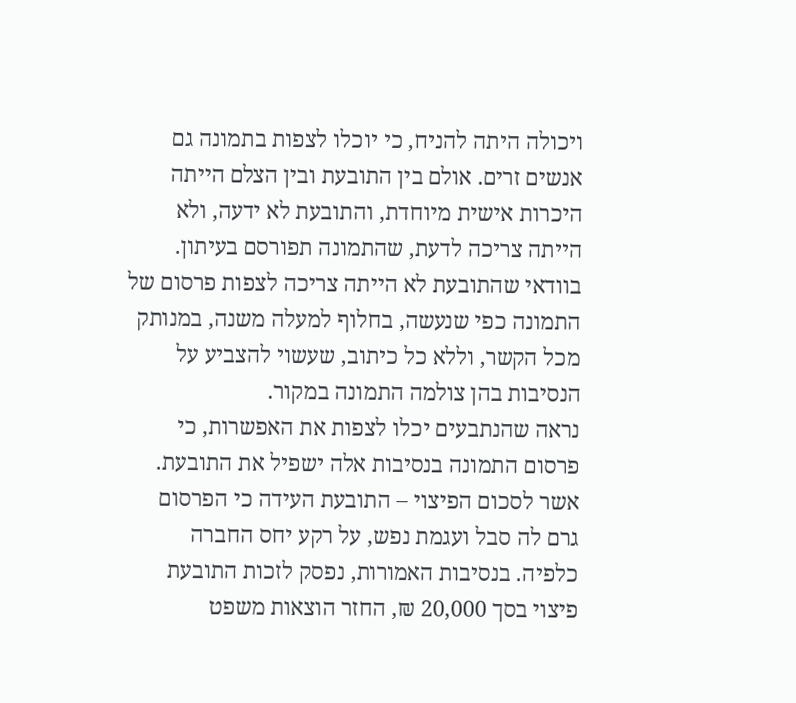ויכולה היתה להניח, כי יוכלו לצפות בתמונה גם אנשים זרים. אולם בין התובעת ובין הצלם הייתה היכרות אישית מיוחדת, והתובעת לא ידעה, ולא הייתה צריכה לדעת, שהתמונה תפורסם בעיתון. בוודאי שהתובעת לא הייתה צריכה לצפות פרסום של התמונה כפי שנעשה, בחלוף למעלה משנה, במנותק מכל הקשר, וללא כל כיתוב, שעשוי להצביע על הנסיבות בהן צולמה התמונה במקור.
נראה שהנתבעים יכלו לצפות את האפשרות, כי פרסום התמונה בנסיבות אלה ישפיל את התובעת.
אשר לסכום הפיצוי – התובעת העידה כי הפרסום גרם לה סבל ועגמת נפש, על רקע יחס החברה כלפיה. בנסיבות האמורות, נפסק לזכות התובעת פיצוי בסך 20,000 ₪, החזר הוצאות משפט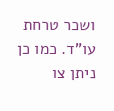ושכר טרחת עו"ד. כמו כן ניתן צו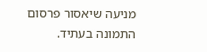מניעה שיאסור פרסום התמונה בעתיד.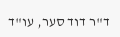ד"ר דוד סער, עו"ד